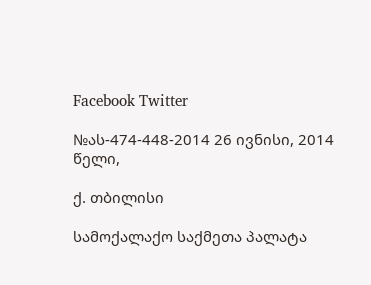Facebook Twitter

№ას-474-448-2014 26 ივნისი, 2014 წელი,

ქ. თბილისი

სამოქალაქო საქმეთა პალატა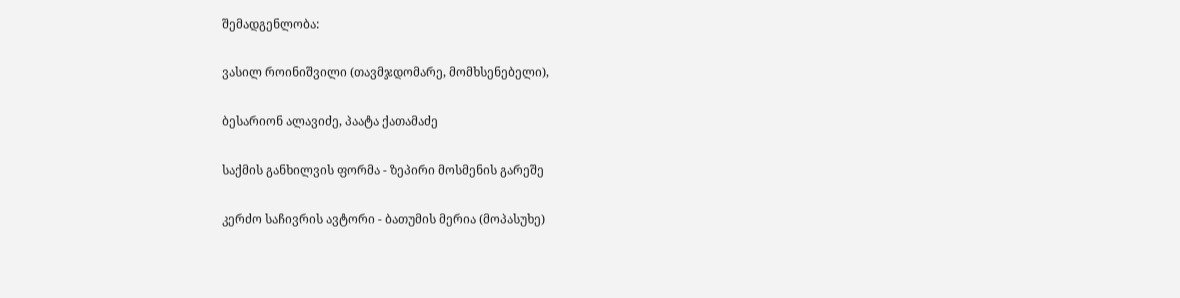შემადგენლობა:

ვასილ როინიშვილი (თავმჯდომარე, მომხსენებელი),

ბესარიონ ალავიძე, პაატა ქათამაძე

საქმის განხილვის ფორმა - ზეპირი მოსმენის გარეშე

კერძო საჩივრის ავტორი - ბათუმის მერია (მოპასუხე)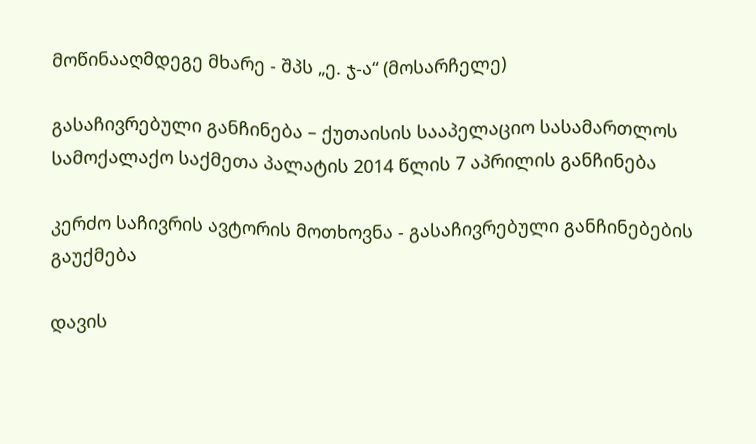მოწინააღმდეგე მხარე - შპს „ე. ჯ-ა“ (მოსარჩელე)

გასაჩივრებული განჩინება – ქუთაისის სააპელაციო სასამართლოს სამოქალაქო საქმეთა პალატის 2014 წლის 7 აპრილის განჩინება

კერძო საჩივრის ავტორის მოთხოვნა - გასაჩივრებული განჩინებების გაუქმება

დავის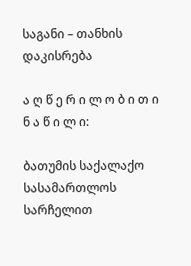საგანი – თანხის დაკისრება

ა ღ წ ე რ ი ლ ო ბ ი თ ი ნ ა წ ი ლ ი:

ბათუმის საქალაქო სასამართლოს სარჩელით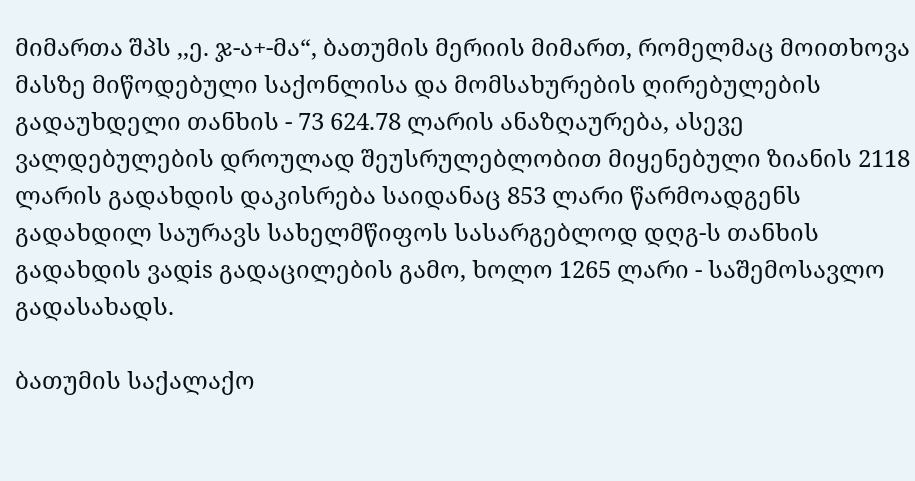მიმართა შპს ,,ე. ჯ-ა+-მა“, ბათუმის მერიის მიმართ, რომელმაც მოითხოვა მასზე მიწოდებული საქონლისა და მომსახურების ღირებულების გადაუხდელი თანხის - 73 624.78 ლარის ანაზღაურება, ასევე ვალდებულების დროულად შეუსრულებლობით მიყენებული ზიანის 2118 ლარის გადახდის დაკისრება საიდანაც 853 ლარი წარმოადგენს გადახდილ საურავს სახელმწიფოს სასარგებლოდ დღგ-ს თანხის გადახდის ვადis გადაცილების გამო, ხოლო 1265 ლარი - საშემოსავლო გადასახადს.

ბათუმის საქალაქო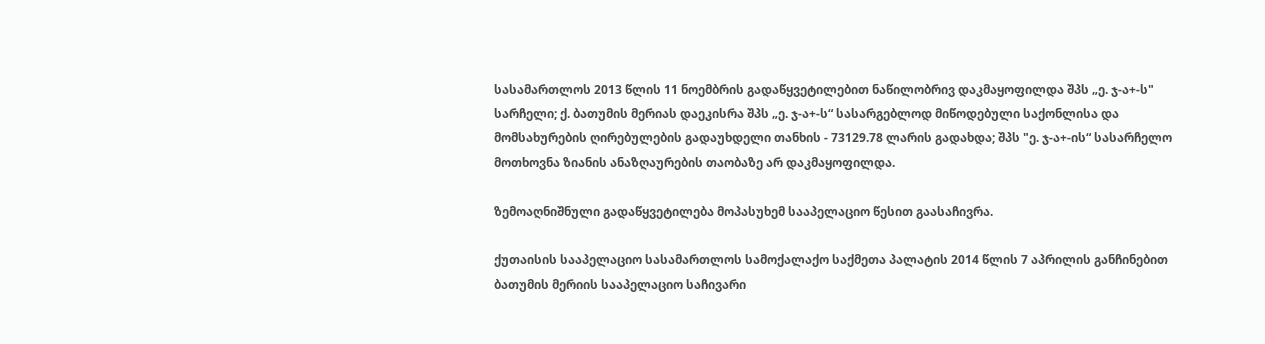სასამართლოს 2013 წლის 11 ნოემბრის გადაწყვეტილებით ნაწილობრივ დაკმაყოფილდა შპს „ე. ჯ-ა+-ს" სარჩელი; ქ. ბათუმის მერიას დაეკისრა შპს „ე. ჯ-ა+-ს“ სასარგებლოდ მიწოდებული საქონლისა და მომსახურების ღირებულების გადაუხდელი თანხის - 73129.78 ლარის გადახდა; შპს "ე. ჯ-ა+-ის“ სასარჩელო მოთხოვნა ზიანის ანაზღაურების თაობაზე არ დაკმაყოფილდა.

ზემოაღნიშნული გადაწყვეტილება მოპასუხემ სააპელაციო წესით გაასაჩივრა.

ქუთაისის სააპელაციო სასამართლოს სამოქალაქო საქმეთა პალატის 2014 წლის 7 აპრილის განჩინებით ბათუმის მერიის სააპელაციო საჩივარი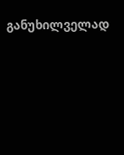განუხილველად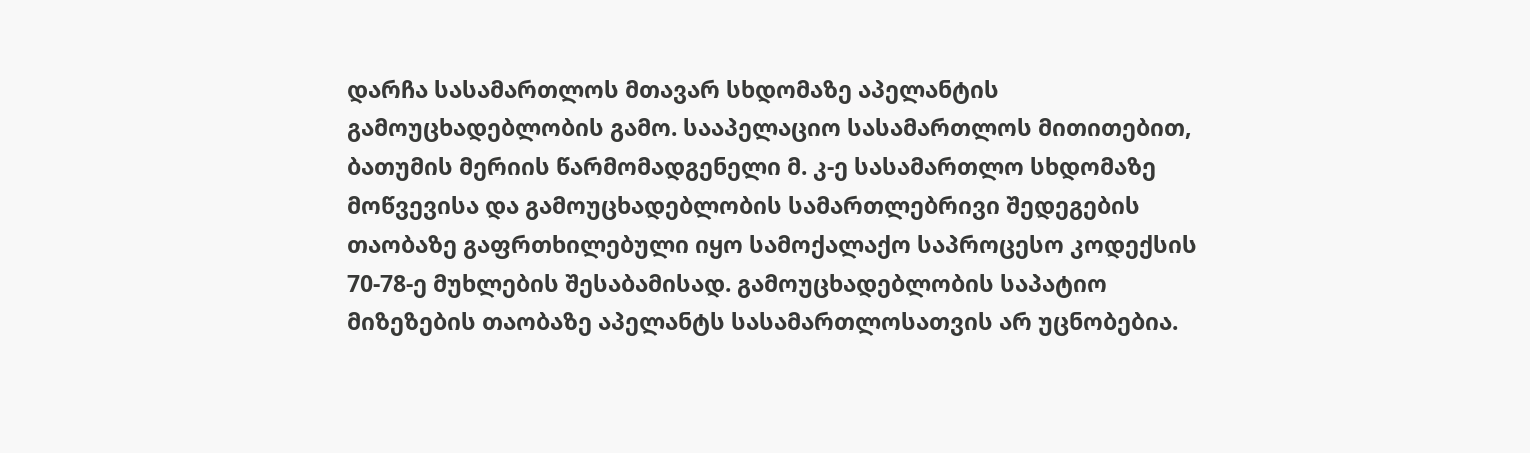დარჩა სასამართლოს მთავარ სხდომაზე აპელანტის გამოუცხადებლობის გამო. სააპელაციო სასამართლოს მითითებით, ბათუმის მერიის წარმომადგენელი მ. კ-ე სასამართლო სხდომაზე მოწვევისა და გამოუცხადებლობის სამართლებრივი შედეგების თაობაზე გაფრთხილებული იყო სამოქალაქო საპროცესო კოდექსის 70-78-ე მუხლების შესაბამისად. გამოუცხადებლობის საპატიო მიზეზების თაობაზე აპელანტს სასამართლოსათვის არ უცნობებია.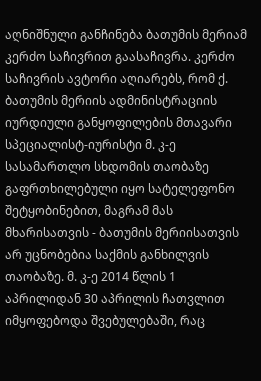აღნიშნული განჩინება ბათუმის მერიამ კერძო საჩივრით გაასაჩივრა. კერძო საჩივრის ავტორი აღიარებს, რომ ქ. ბათუმის მერიის ადმინისტრაციის იურდიული განყოფილების მთავარი სპეციალისტ-იურისტი მ. კ-ე სასამართლო სხდომის თაობაზე გაფრთხილებული იყო სატელეფონო შეტყობინებით, მაგრამ მას მხარისათვის - ბათუმის მერიისათვის არ უცნობებია საქმის განხილვის თაობაზე. მ. კ-ე 2014 წლის 1 აპრილიდან 30 აპრილის ჩათვლით იმყოფებოდა შვებულებაში, რაც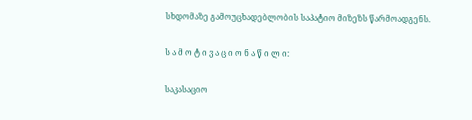სხდომაზე გამოუცხადებლობის საპატიო მიზეზს წარმოადგენს.

ს ა მ ო ტ ი ვ ა ც ი ო ნ ა წ ი ლ ი:

საკასაციო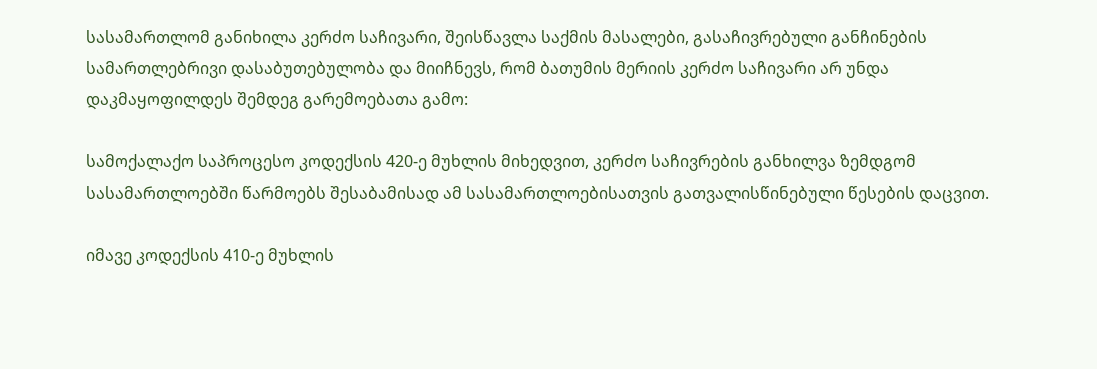სასამართლომ განიხილა კერძო საჩივარი, შეისწავლა საქმის მასალები, გასაჩივრებული განჩინების სამართლებრივი დასაბუთებულობა და მიიჩნევს, რომ ბათუმის მერიის კერძო საჩივარი არ უნდა დაკმაყოფილდეს შემდეგ გარემოებათა გამო:

სამოქალაქო საპროცესო კოდექსის 420-ე მუხლის მიხედვით, კერძო საჩივრების განხილვა ზემდგომ სასამართლოებში წარმოებს შესაბამისად ამ სასამართლოებისათვის გათვალისწინებული წესების დაცვით.

იმავე კოდექსის 410-ე მუხლის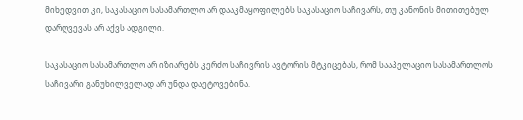მიხედვით კი, საკასაციო სასამართლო არ დააკმაყოფილებს საკასაციო საჩივარს, თუ კანონის მითითებულ დარღვევას არ აქვს ადგილი.

საკასაციო სასამართლო არ იზიარებს კერძო საჩივრის ავტორის მტკიცებას, რომ სააპელაციო სასამართლოს საჩივარი განუხილველად არ უნდა დაეტოვებინა.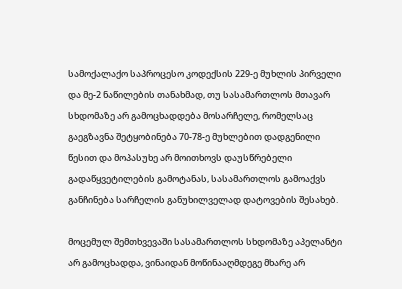სამოქალაქო საპროცესო კოდექსის 229-ე მუხლის პირველი და მე-2 ნაწილების თანახმად, თუ სასამართლოს მთავარ სხდომაზე არ გამოცხადდება მოსარჩელე, რომელსაც გაეგზავნა შეტყობინება 70-78-ე მუხლებით დადგენილი წესით და მოპასუხე არ მოითხოვს დაუსწრებელი გადაწყვეტილების გამოტანას, სასამართლოს გამოაქვს განჩინება სარჩელის განუხილველად დატოვების შესახებ.

მოცემულ შემთხვევაში სასამართლოს სხდომაზე აპელანტი არ გამოცხადდა, ვინაიდან მოწინააღმდეგე მხარე არ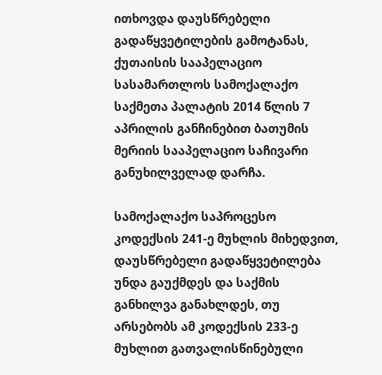ითხოვდა დაუსწრებელი გადაწყვეტილების გამოტანას, ქუთაისის სააპელაციო სასამართლოს სამოქალაქო საქმეთა პალატის 2014 წლის 7 აპრილის განჩინებით ბათუმის მერიის სააპელაციო საჩივარი განუხილველად დარჩა.

სამოქალაქო საპროცესო კოდექსის 241-ე მუხლის მიხედვით, დაუსწრებელი გადაწყვეტილება უნდა გაუქმდეს და საქმის განხილვა განახლდეს, თუ არსებობს ამ კოდექსის 233-ე მუხლით გათვალისწინებული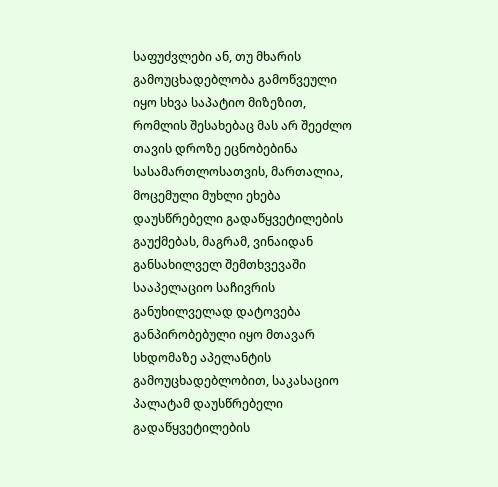საფუძვლები ან, თუ მხარის გამოუცხადებლობა გამოწვეული იყო სხვა საპატიო მიზეზით, რომლის შესახებაც მას არ შეეძლო თავის დროზე ეცნობებინა სასამართლოსათვის, მართალია, მოცემული მუხლი ეხება დაუსწრებელი გადაწყვეტილების გაუქმებას, მაგრამ, ვინაიდან განსახილველ შემთხვევაში სააპელაციო საჩივრის განუხილველად დატოვება განპირობებული იყო მთავარ სხდომაზე აპელანტის გამოუცხადებლობით, საკასაციო პალატამ დაუსწრებელი გადაწყვეტილების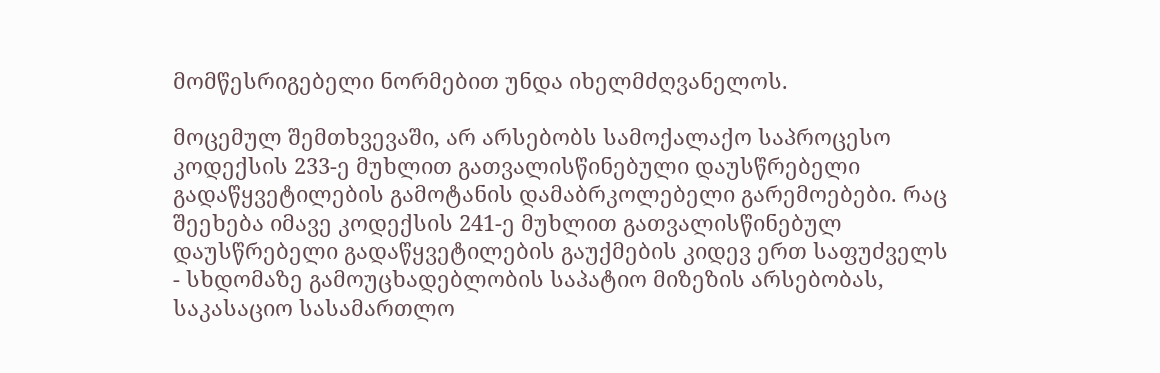მომწესრიგებელი ნორმებით უნდა იხელმძღვანელოს.

მოცემულ შემთხვევაში, არ არსებობს სამოქალაქო საპროცესო კოდექსის 233-ე მუხლით გათვალისწინებული დაუსწრებელი გადაწყვეტილების გამოტანის დამაბრკოლებელი გარემოებები. რაც შეეხება იმავე კოდექსის 241-ე მუხლით გათვალისწინებულ დაუსწრებელი გადაწყვეტილების გაუქმების კიდევ ერთ საფუძველს - სხდომაზე გამოუცხადებლობის საპატიო მიზეზის არსებობას, საკასაციო სასამართლო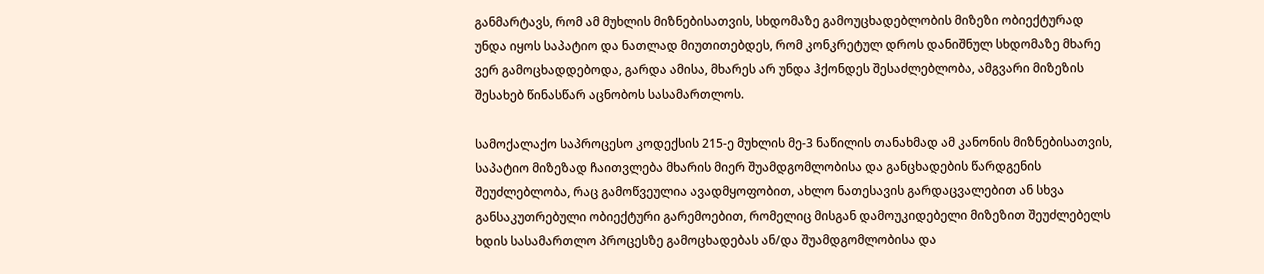განმარტავს, რომ ამ მუხლის მიზნებისათვის, სხდომაზე გამოუცხადებლობის მიზეზი ობიექტურად უნდა იყოს საპატიო და ნათლად მიუთითებდეს, რომ კონკრეტულ დროს დანიშნულ სხდომაზე მხარე ვერ გამოცხადდებოდა, გარდა ამისა, მხარეს არ უნდა ჰქონდეს შესაძლებლობა, ამგვარი მიზეზის შესახებ წინასწარ აცნობოს სასამართლოს.

სამოქალაქო საპროცესო კოდექსის 215-ე მუხლის მე-3 ნაწილის თანახმად ამ კანონის მიზნებისათვის, საპატიო მიზეზად ჩაითვლება მხარის მიერ შუამდგომლობისა და განცხადების წარდგენის შეუძლებლობა, რაც გამოწვეულია ავადმყოფობით, ახლო ნათესავის გარდაცვალებით ან სხვა განსაკუთრებული ობიექტური გარემოებით, რომელიც მისგან დამოუკიდებელი მიზეზით შეუძლებელს ხდის სასამართლო პროცესზე გამოცხადებას ან/და შუამდგომლობისა და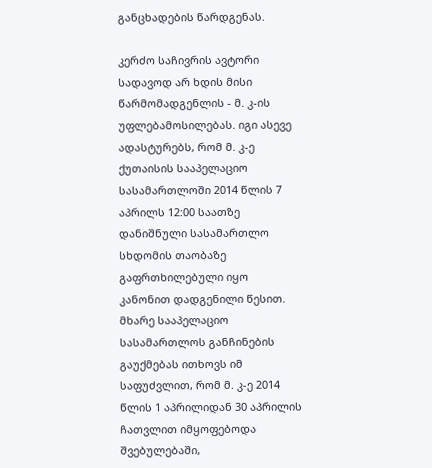განცხადების წარდგენას.

კერძო საჩივრის ავტორი სადავოდ არ ხდის მისი წარმომადგენლის - მ. კ-ის უფლებამოსილებას. იგი ასევე ადასტურებს, რომ მ. კ-ე ქუთაისის სააპელაციო სასამართლოში 2014 წლის 7 აპრილს 12:00 საათზე დანიშნული სასამართლო სხდომის თაობაზე გაფრთხილებული იყო კანონით დადგენილი წესით. მხარე სააპელაციო სასამართლოს განჩინების გაუქმებას ითხოვს იმ საფუძვლით, რომ მ. კ-ე 2014 წლის 1 აპრილიდან 30 აპრილის ჩათვლით იმყოფებოდა შვებულებაში,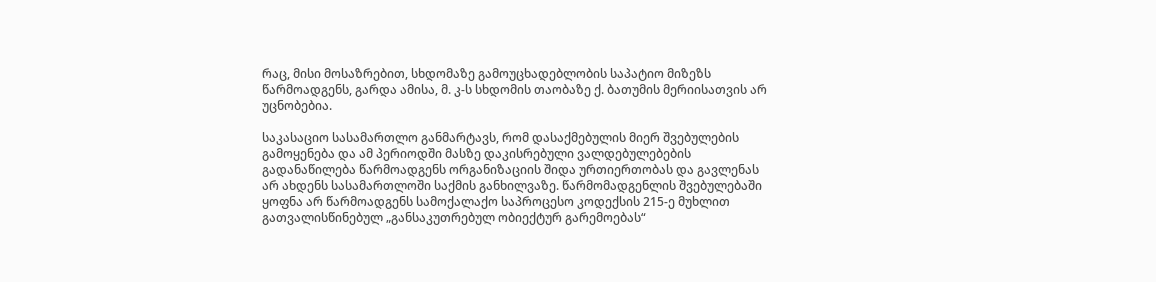რაც, მისი მოსაზრებით, სხდომაზე გამოუცხადებლობის საპატიო მიზეზს წარმოადგენს, გარდა ამისა, მ. კ-ს სხდომის თაობაზე ქ. ბათუმის მერიისათვის არ უცნობებია.

საკასაციო სასამართლო განმარტავს, რომ დასაქმებულის მიერ შვებულების გამოყენება და ამ პერიოდში მასზე დაკისრებული ვალდებულებების გადანაწილება წარმოადგენს ორგანიზაციის შიდა ურთიერთობას და გავლენას არ ახდენს სასამართლოში საქმის განხილვაზე. წარმომადგენლის შვებულებაში ყოფნა არ წარმოადგენს სამოქალაქო საპროცესო კოდექსის 215-ე მუხლით გათვალისწინებულ „განსაკუთრებულ ობიექტურ გარემოებას“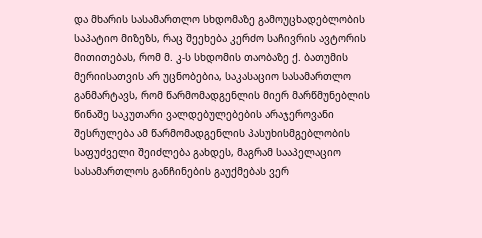და მხარის სასამართლო სხდომაზე გამოუცხადებლობის საპატიო მიზეზს, რაც შეეხება კერძო საჩივრის ავტორის მითითებას, რომ მ. კ-ს სხდომის თაობაზე ქ. ბათუმის მერიისათვის არ უცნობებია, საკასაციო სასამართლო განმარტავს, რომ წარმომადგენლის მიერ მარწმუნებლის წინაშე საკუთარი ვალდებულებების არაჯეროვანი შესრულება ამ წარმომადგენლის პასუხისმგებლობის საფუძველი შეიძლება გახდეს, მაგრამ სააპელაციო სასამართლოს განჩინების გაუქმებას ვერ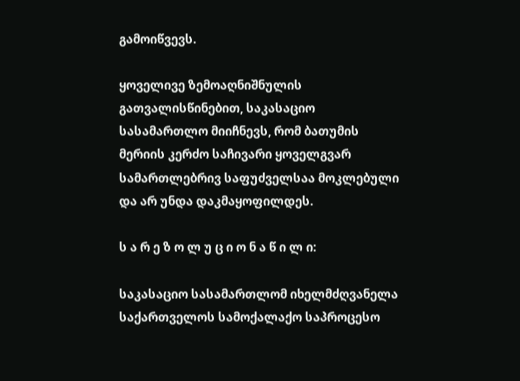გამოიწვევს.

ყოველივე ზემოაღნიშნულის გათვალისწინებით, საკასაციო სასამართლო მიიჩნევს, რომ ბათუმის მერიის კერძო საჩივარი ყოველგვარ სამართლებრივ საფუძველსაა მოკლებული და არ უნდა დაკმაყოფილდეს.

ს ა რ ე ზ ო ლ უ ც ი ო ნ ა წ ი ლ ი:

საკასაციო სასამართლომ იხელმძღვანელა საქართველოს სამოქალაქო საპროცესო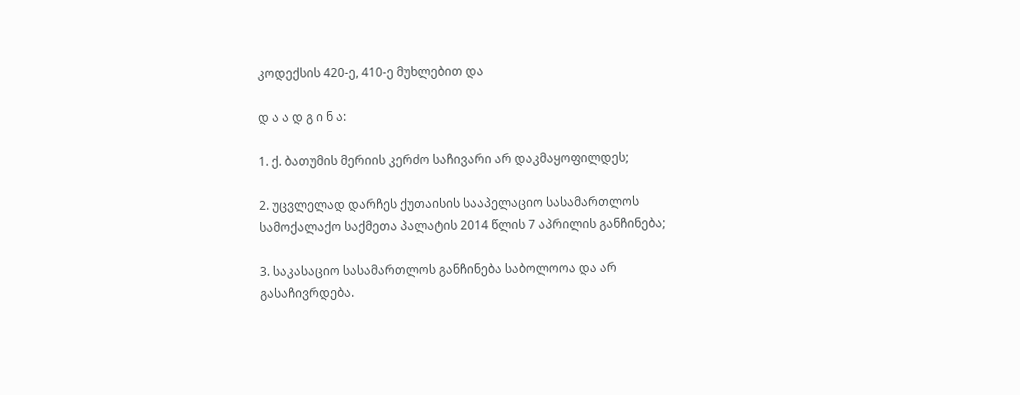კოდექსის 420-ე, 410-ე მუხლებით და

დ ა ა დ გ ი ნ ა:

1. ქ. ბათუმის მერიის კერძო საჩივარი არ დაკმაყოფილდეს;

2. უცვლელად დარჩეს ქუთაისის სააპელაციო სასამართლოს სამოქალაქო საქმეთა პალატის 2014 წლის 7 აპრილის განჩინება;

3. საკასაციო სასამართლოს განჩინება საბოლოოა და არ გასაჩივრდება.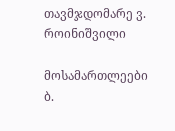თავმჯდომარე ვ. როინიშვილი

მოსამართლეები ბ.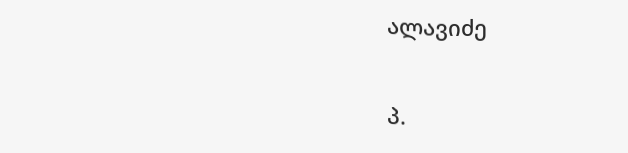ალავიძე

პ.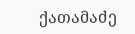ქათამაძე